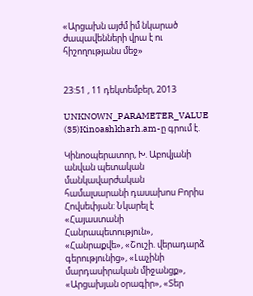«Արցախն այժմ իմ նկարած ժապավենների վրա է ու հիշողությանս մեջ»


23:51 , 11 դեկտեմբեր, 2013

UNKNOWN_PARAMETER_VALUE (35)Kinoashkharh.am-ը գրում է.

Կինոօպերատոր, Խ. Աբովյանի անվան պետական մանկավարժական համալսարանի դասախոս Բորիս Հովսեփյան: Նկարել է «Հայաստանի Հանրապետություն», «Հանրաքվե», «Շուշի. վերադարձ գերությունից», «Լաչինի մարդասիրական միջանցք», «Արցախյան օրագիր», «Տեր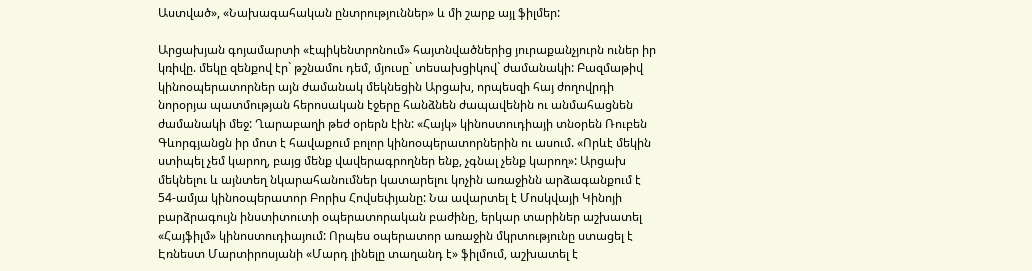Աստված», «Նախագահական ընտրություններ» և մի շարք այլ ֆիլմեր:

Արցախյան գոյամարտի «էպիկենտրոնում» հայտնվածներից յուրաքանչյուրն ուներ իր կռիվը. մեկը զենքով էր` թշնամու դեմ, մյուսը` տեսախցիկով` ժամանակի: Բազմաթիվ կինոօպերատորներ այն ժամանակ մեկնեցին Արցախ, որպեսզի հայ ժողովրդի նորօրյա պատմության հերոսական էջերը հանձնեն ժապավենին ու անմահացնեն ժամանակի մեջ: Ղարաբաղի թեժ օրերն էին: «Հայկ» կինոստուդիայի տնօրեն Ռուբեն Գևորգյանցն իր մոտ է հավաքում բոլոր կինոօպերատորներին ու ասում. «Որևէ մեկին ստիպել չեմ կարող, բայց մենք վավերագրողներ ենք, չգնալ չենք կարող»: Արցախ մեկնելու և այնտեղ նկարահանումներ կատարելու կոչին առաջինն արձագանքում է 54-ամյա կինոօպերատոր Բորիս Հովսեփյանը: Նա ավարտել է Մոսկվայի Կինոյի բարձրագույն ինստիտուտի օպերատորական բաժինը, երկար տարիներ աշխատել «Հայֆիլմ» կինոստուդիայում: Որպես օպերատոր առաջին մկրտությունը ստացել է Էռնեստ Մարտիրոսյանի «Մարդ լինելը տաղանդ է» ֆիլմում, աշխատել է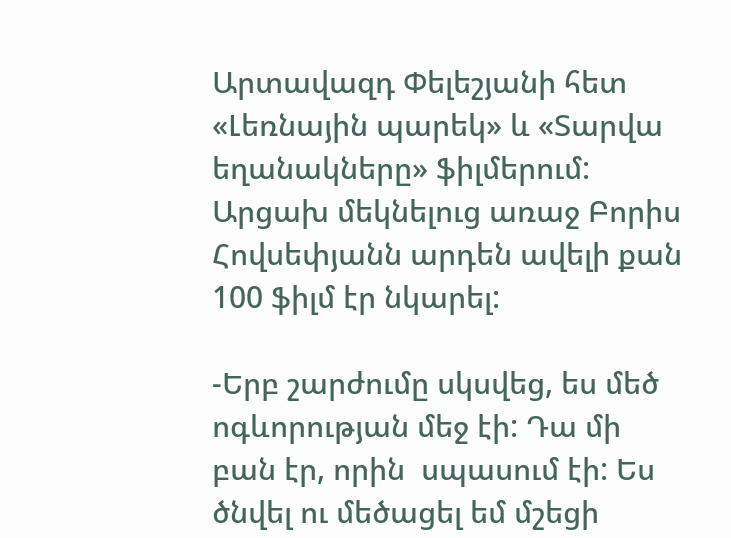Արտավազդ Փելեշյանի հետ «Լեռնային պարեկ» և «Տարվա եղանակները» ֆիլմերում: Արցախ մեկնելուց առաջ Բորիս Հովսեփյանն արդեն ավելի քան 100 ֆիլմ էր նկարել:

-Երբ շարժումը սկսվեց, ես մեծ ոգևորության մեջ էի: Դա մի բան էր, որին  սպասում էի: Ես ծնվել ու մեծացել եմ մշեցի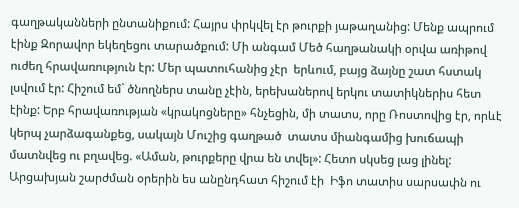գաղթականների ընտանիքում: Հայրս փրկվել էր թուրքի յաթաղանից: Մենք ապրում էինք Զորավոր եկեղեցու տարածքում: Մի անգամ Մեծ հաղթանակի օրվա առիթով ուժեղ հրավառություն էր: Մեր պատուհանից չէր  երևում, բայց ձայնը շատ հստակ լսվում էր: Հիշում եմ` ծնողներս տանը չէին, երեխաներով երկու տատիկներիս հետ էինք: Երբ հրավառության «կրակոցները» հնչեցին, մի տատս, որը Ռոստովից էր, որևէ կերպ չարձագանքեց, սակայն Մուշից գաղթած  տատս միանգամից խուճապի մատնվեց ու բղավեց. «Աման, թուրքերը վրա են տվել»: Հետո սկսեց լաց լինել: Արցախյան շարժման օրերին ես անընդհատ հիշում էի  Իֆո տատիս սարսափն ու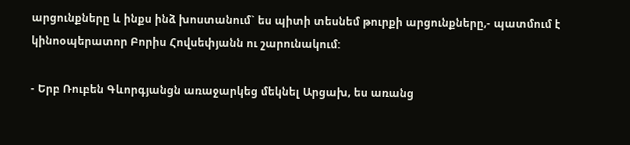արցունքները և ինքս ինձ խոստանում` ես պիտի տեսնեմ թուրքի արցունքները,- պատմում է կինոօպերատոր Բորիս Հովսեփյանն ու շարունակում:

- Երբ Ռուբեն Գևորգյանցն առաջարկեց մեկնել Արցախ, ես առանց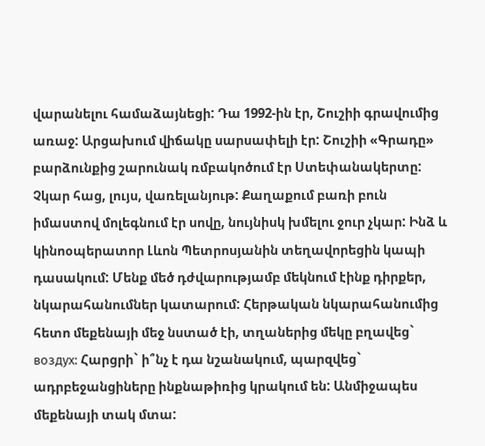վարանելու համաձայնեցի: Դա 1992-ին էր, Շուշիի գրավումից առաջ: Արցախում վիճակը սարսափելի էր: Շուշիի «Գրադը» բարձունքից շարունակ ռմբակոծում էր Ստեփանակերտը: Չկար հաց, լույս, վառելանյութ: Քաղաքում բառի բուն իմաստով մոլեգնում էր սովը, նույնիսկ խմելու ջուր չկար: Ինձ և կինոօպերատոր Լևոն Պետրոսյանին տեղավորեցին կապի դասակում: Մենք մեծ դժվարությամբ մեկնում էինք դիրքեր, նկարահանումներ կատարում: Հերթական նկարահանումից հետո մեքենայի մեջ նստած էի, տղաներից մեկը բղավեց` воздух: Հարցրի` ի՞նչ է դա նշանակում, պարզվեց` ադրբեջանցիները ինքնաթիռից կրակում են: Անմիջապես մեքենայի տակ մտա: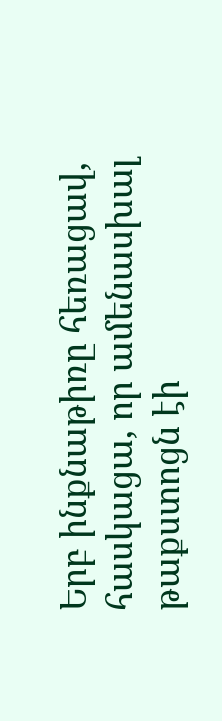Երբ ինքնաթիռը հեռացավ, հասկացա, որ ամենասխալ թաքստոցն էի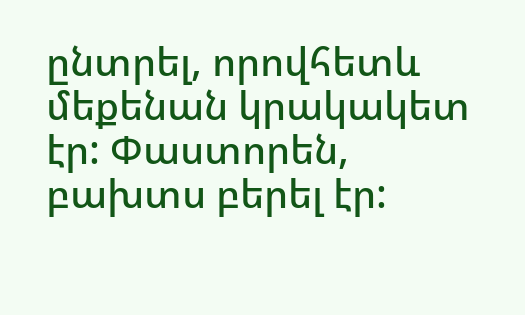ընտրել, որովհետև մեքենան կրակակետ էր: Փաստորեն, բախտս բերել էր: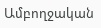Ամբողջական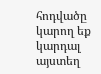հոդվածը կարող եք կարդալ այստեղ